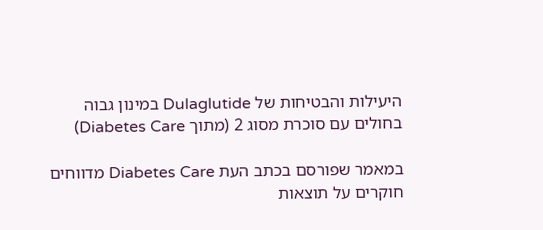היעילות והבטיחות של Dulaglutide במינון גבוה בחולים עם סוכרת מסוג 2 (מתוך Diabetes Care)

במאמר שפורסם בכתב העת Diabetes Care מדווחים חוקרים על תוצאות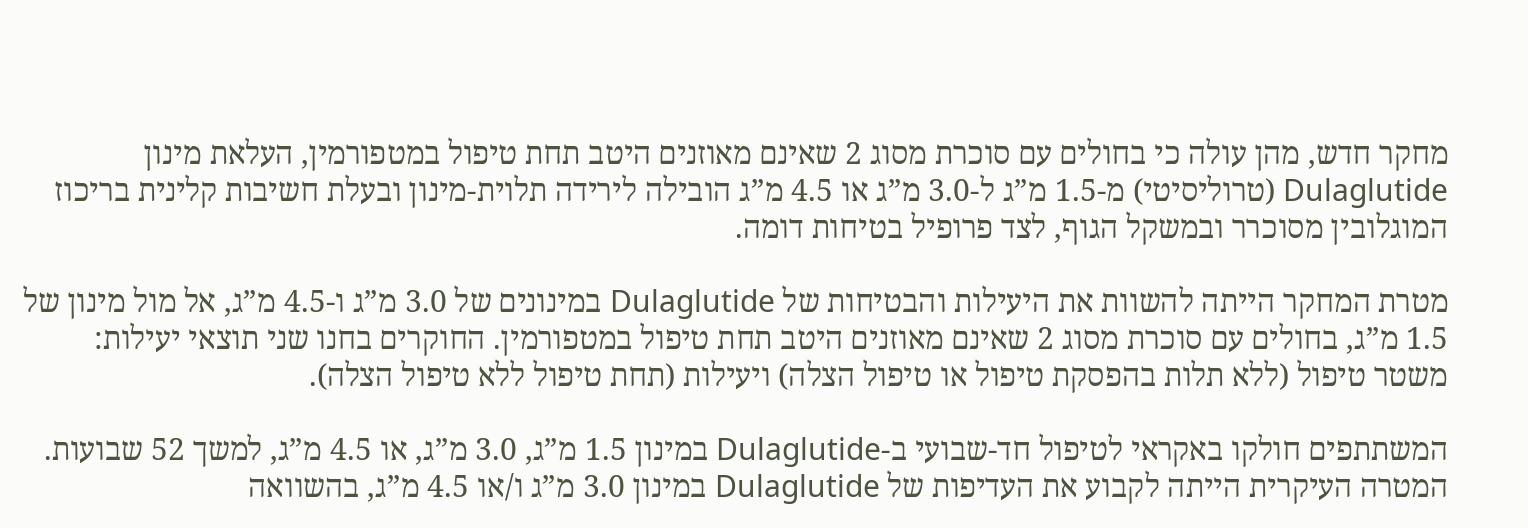מחקר חדש, מהן עולה כי בחולים עם סוכרת מסוג 2 שאינם מאוזנים היטב תחת טיפול במטפורמין, העלאת מינון Dulaglutide (טרוליסיטי) מ-1.5 מ”ג ל-3.0 מ”ג או 4.5 מ”ג הובילה לירידה תלוית-מינון ובעלת חשיבות קלינית בריכוז המוגלובין מסוכרר ובמשקל הגוף, לצד פרופיל בטיחות דומה.

מטרת המחקר הייתה להשוות את היעילות והבטיחות של Dulaglutide במינונים של 3.0 מ”ג ו-4.5 מ”ג, אל מול מינון של 1.5 מ”ג, בחולים עם סוכרת מסוג 2 שאינם מאוזנים היטב תחת טיפול במטפורמין. החוקרים בחנו שני תוצאי יעילות: משטר טיפול (ללא תלות בהפסקת טיפול או טיפול הצלה) ויעילות (תחת טיפול ללא טיפול הצלה).

המשתתפים חולקו באקראי לטיפול חד-שבועי ב-Dulaglutide במינון 1.5 מ”ג, 3.0 מ”ג, או 4.5 מ”ג, למשך 52 שבועות. המטרה העיקרית הייתה לקבוע את העדיפות של Dulaglutide במינון 3.0 מ”ג ו/או 4.5 מ”ג, בהשוואה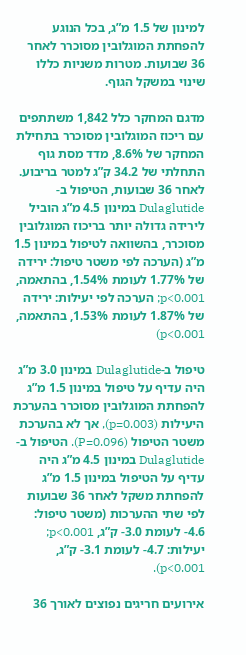למינון של 1.5 מ”ג, בכל הנוגע להפחתת המוגלובין מסוכרר לאחר 36 שבועות. מטרות משניות כללו שינוי במשקל הגוף.

מדגם המחקר כלל 1,842 משתתפים עם ריכוז המוגלובין מסוכרר בתחילת המחקר של 8.6%, מדד מסת גוף התחלתי של 34.2 ק”ג למטר בריבוע. לאחר 36 שבועות, הטיפול ב-Dulaglutide במינון 4.5 מ”ג הוביל לירידה גדולה יותר בריכוז המוגלובין מסוכרר, בהשוואה לטיפול במינון 1.5 מ”ג (הערכה לפי משטר טיפול: ירידה של 1.77% לעומת 1.54%, בהתאמה, p<0.001; הערכה לפי יעילות: ירידה של 1.87% לעומת 1.53%, בהתאמה, p<0.001)

טיפול ב-Dulaglutide במינון 3.0 מ”ג היה עדיף על טיפול במינון 1.5 מ”ג להפחתת המוגלובין מסוכרר בהערכת היעילות (p=0.003), אך לא בהערכת משטר הטיפול (P=0.096). הטיפול ב-Dulaglutide במינון 4.5 מ”ג היה עדיף על הטיפול במינון 1.5 מ”ג להפחתת משקל לאחר 36 שבועות לפי שתי ההערכות (משטר טיפול: 4.6- לעומת 3.0- ק”ג, p<0.001; יעילות: 4.7- לעומת 3.1- ק”ג, p<0.001).

אירועים חריגים נפוצים לאורך 36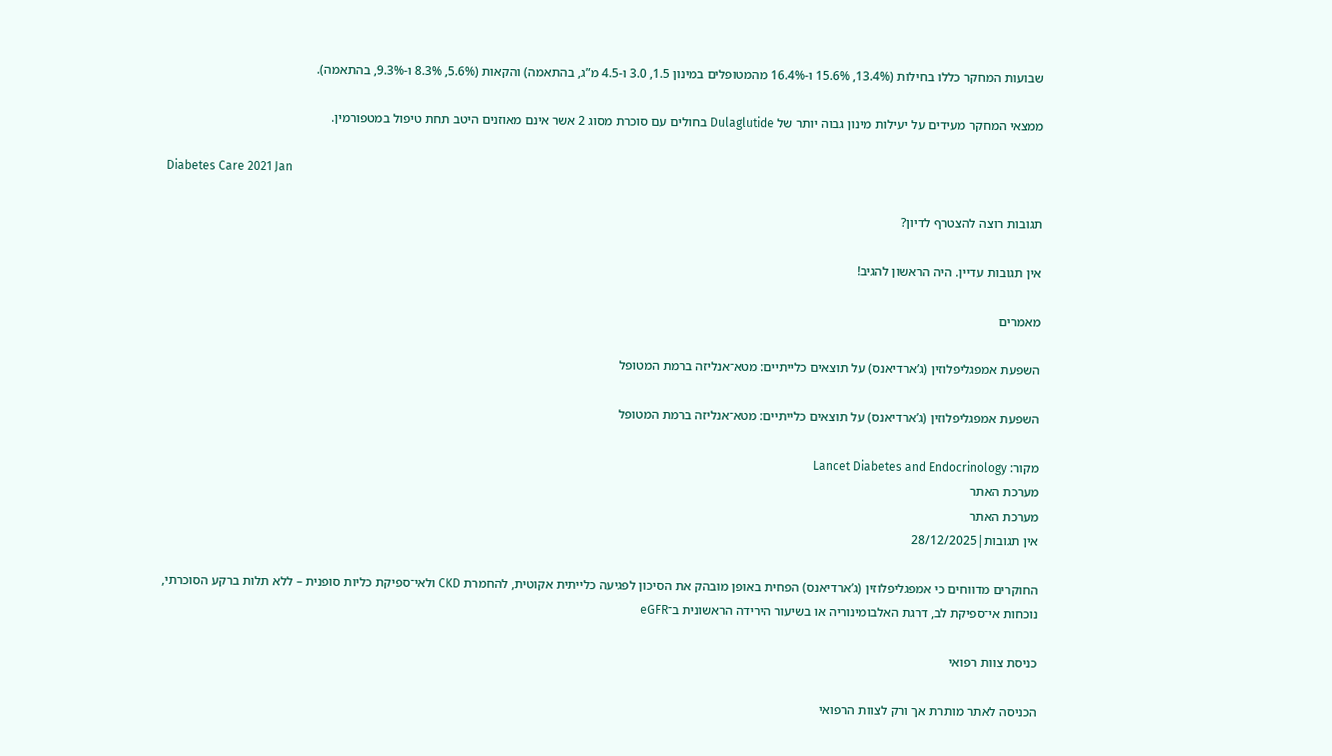שבועות המחקר כללו בחילות (13.4%, 15.6% ו-16.4% מהמטופלים במינון 1.5, 3.0 ו-4.5 מ”ג, בהתאמה) והקאות (5.6%, 8.3% ו-9.3%, בהתאמה).

ממצאי המחקר מעידים על יעילות מינון גבוה יותר של Dulaglutide בחולים עם סוכרת מסוג 2 אשר אינם מאוזנים היטב תחת טיפול במטפורמין.

Diabetes Care 2021 Jan

תגובות רוצה להצטרף לדיון?

אין תגובות עדיין. היה הראשון להגיב!

מאמרים

השפעת אמפגליפלוזין (ג’ארדיאנס) על תוצאים כלייתיים: מטא־אנליזה ברמת המטופל

השפעת אמפגליפלוזין (ג’ארדיאנס) על תוצאים כלייתיים: מטא־אנליזה ברמת המטופל

מקור: Lancet Diabetes and Endocrinology
מערכת האתר
מערכת האתר
אין תגובות|28/12/2025

החוקרים מדווחים כי אמפגליפלוזין (ג’ארדיאנס) הפחית באופן מובהק את הסיכון לפגיעה כלייתית אקוטית, להחמרת CKD ולאי־ספיקת כליות סופנית – ללא תלות ברקע הסוכרתי, נוכחות אי־ספיקת לב, דרגת האלבומינוריה או בשיעור הירידה הראשונית ב־eGFR

כניסת צוות רפואי

הכניסה לאתר מותרת אך ורק לצוות הרפואי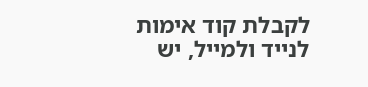לקבלת קוד אימות לנייד ולמייל, יש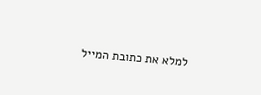למלא את כתובת המייל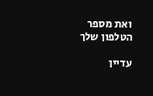ואת מספר הטלפון שלך

עדיין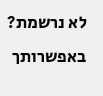לא נרשמת? באפשרותך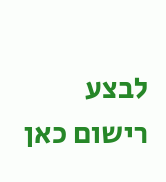לבצע רישום כאן